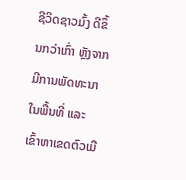ຊີວິດຊາວມົ້ງ ດີຂຶ້ນກວ່າເກົ່າ ຫຼັງຈາກມີການພັດທະນາໃນພື້ນທີ່ ແລະ ເຂົ້າຫາເຂດຕົວເມື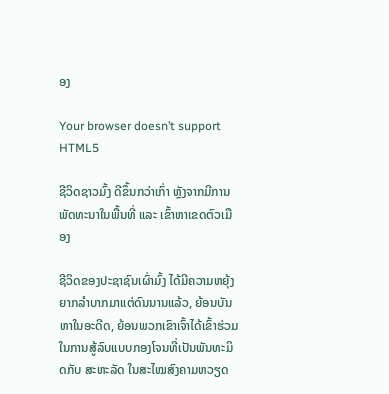ອງ

Your browser doesn’t support HTML5

ຊີວິດຊາວມົ້ງ ດີຂຶ້ນກວ່າເກົ່າ ຫຼັງຈາກມີການພັດທະນາໃນພື້ນທີ່ ແລະ ເຂົ້າຫາເຂດຕົວເມືອງ

ຊີວິດຂອງປະຊາຊົນເຜົ່າມົ້ງ ໄດ້ມີຄວາມຫຍຸ້ງຍາກລຳບາກມາແຕ່ດົນນານແລ້ວ, ຍ້ອນບັນຫາໃນອະດີດ, ຍ້ອນພວກເຂົາເຈົ້າໄດ້ເຂົ້າຮ່ວມໃນການສູ້ລົບແບບກອງໂຈນທີ່ເປັນພັນທະມິດກັບ ສະຫະລັດ ໃນສະໄໝສົງຄາມຫວຽດ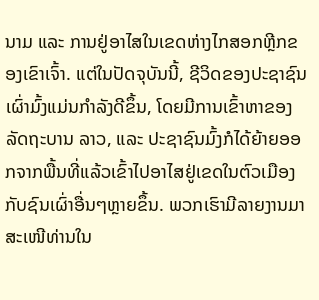ນາມ ແລະ ການຢູ່ອາໄສໃນເຂດຫ່າງໄກສອກຫຼີກຂອງເຂົາເຈົ້າ. ແຕ່ໃນປັດຈຸບັນນີ້, ຊີວິດຂອງປະຊາຊົນເຜົ່າມົ້ງແມ່ນກຳລັງດີຂຶ້ນ, ໂດຍມີການເຂົ້າຫາຂອງລັດຖະບານ ລາວ, ແລະ ປະຊາຊົນມົ້ງກໍໄດ້ຍ້າຍອອກຈາກພື້ນທີ່ແລ້ວເຂົ້າໄປອາໄສຢູ່ເຂດໃນຕົວເມືອງກັບຊົນເຜົ່າອື່ນໆຫຼາຍຂຶ້ນ. ພວກເຮົາມີລາຍງານມາສະເໜີທ່ານໃນ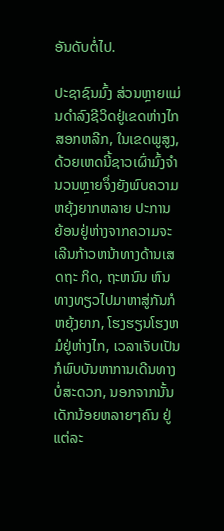ອັນດັບຕໍ່ໄປ.

ປະຊາຊົນມົ້ງ ສ່ວນຫຼາຍແມ່ນດຳລົງຊີວິດຢູ່ເຂດຫ່າງໄກສອກຫລີກ, ໃນເຂດພູສູງ, ດ້ວຍເຫດນີ້ຊາວເຜົ່າມົ້ງຈຳນວນຫຼາຍຈຶ່ງຍັງພົບຄວາມຫຍຸ້ງຍາກຫລາຍ ປະການ ຍ້ອນຢູ່ຫ່າງຈາກຄວາມຈະເລີນກ້າວຫນ້າທາງດ້ານເສດຖະ ກິດ, ຖະຫນົນ ຫົນທາງທຽວໄປມາຫາສູ່ກັນກໍຫຍຸ້ງຍາກ, ໂຮງຮຽນໂຮງຫມໍຢູ່ຫ່າງໄກ, ເວລາເຈັບເປັນກໍພົບບັນຫາການເດີນທາງບໍ່ສະດວກ, ນອກຈາກນັ້ນເດັກນ້ອຍຫລາຍໆຄົນ ຢູ່ແຕ່ລະ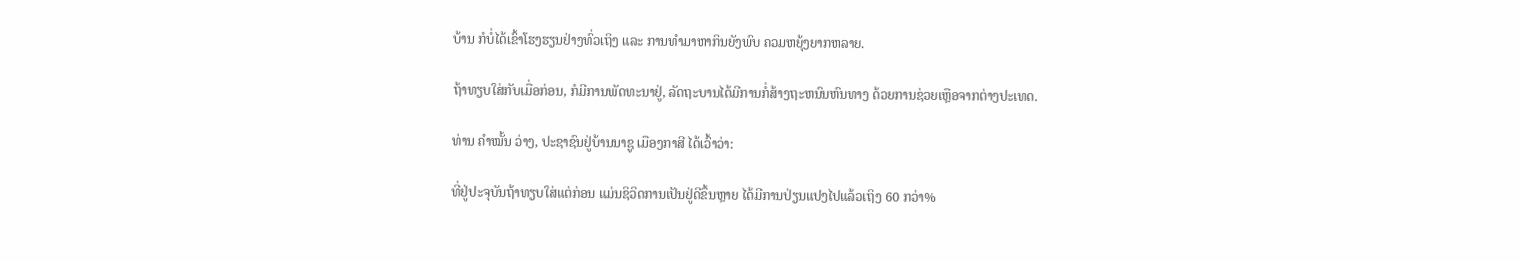ບ້ານ ກໍບໍ່ໄດ້ເຂົ້າໂຮງຮຽນຢ່າງທົ່ວເຖິງ ແລະ ການທຳມາຫາກິນຍັງພົບ ຄວມຫຍຸ້ງຍາກຫລາຍ.

ຖ້າທຽບໃສ່ກັບເມື່ອກ່ອນ, ກໍມີການພັດທະນາຢູ່, ລັດຖະບານໄດ້ມີການກໍ່ສ້າງຖະຫນົນຫົນທາງ ດ້ວຍການຊ່ວຍເຫຼືອຈາກຕ່າງປະເທດ.

ທ່ານ ຄຳໝັ້ນ ວ່າງ, ປະຊາຊົນຢູ່ບ້ານນາຊູ ເມືອງກາສີ ໄດ້ເວົ້າວ່າ:

ທີ່ຢູ່ປະຈຸບັນຖ້າທຽບໃສ່ແຕ່ກ່ອນ ແມ່ນຊິວິດການເປັນຢູ່ດີຂຶ້ນຫຼາຍ ໄດ້ມີການປ່ຽນແປງໄປແລ້ວເຖິງ 60 ກວ່າ%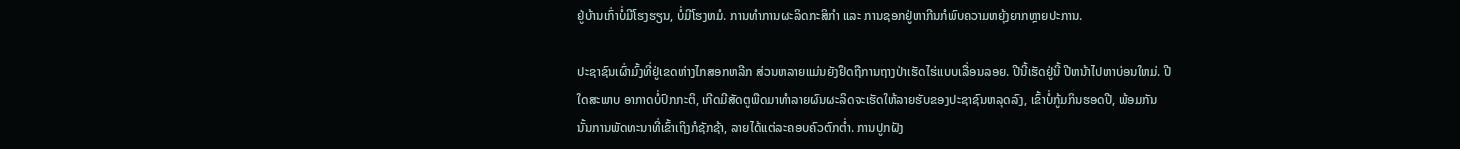ຢູ່ບ້ານເກົ່າບໍ່ມີໂຮງຮຽນ, ບໍ່ມີໂຮງຫມໍ. ການທຳການຜະລິດກະສິກໍາ ແລະ ການຊອກຢູ່ຫາກີນກໍພົບຄວາມຫຍຸ້ງຍາກຫຼາຍປະການ.

ປະຊາຊົນເຜົ່າມົ້ງທີ່ຢູ່ເຂດຫ່າງໄກສອກຫລີກ ສ່ວນຫລາຍແມ່ນຍັງຢຶດຖືການຖາງປ່າເຮັດໄຮ່ແບບເລື່ອນລອຍ. ປີນີ້ເຮັດຢູ່ນີ້ ປີຫນ້າໄປຫາບ່ອນໃຫມ່. ປີໃດສະພາບ ອາກາດບໍ່ປົກກະຕິ, ເກີດມີສັດຕູພືດມາທຳລາຍຜົນຜະລິດຈະເຮັດໃຫ້ລາຍຮັບຂອງປະຊາຊົນຫລຸດລົງ, ເຂົ້າບໍ່ກູ້ມກິນຮອດປີ, ພ້ອມກັນນັ້ນການພັດທະນາທີ່ເຂົ້າເຖິງກໍຊັກຊ້າ, ລາຍໄດ້ແຕ່ລະຄອບຄົວຕົກຕໍ່າ. ການປູກຝັງ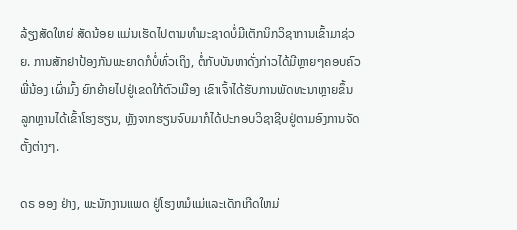ລ້ຽງສັດໃຫຍ່ ສັດນ້ອຍ ແມ່ນເຮັດໄປຕາມທຳມະຊາດບໍ່ມີເຕັກນິກວິຊາການເຂົ້າມາຊ່ວຍ. ການສັກຢາປ້ອງກັນພະຍາດກໍບໍ່ທົ່ວເຖິງ, ຕໍ່ກັບບັນຫາດັ່ງກ່າວໄດ້ມີຫຼາຍໆຄອບຄົວພີ່ນ້ອງ ເຜົ່າມົ້ງ ຍົກຍ້າຍໄປຢູ່ເຂດໃກ້ຕົວເມືອງ ເຂົາເຈົ້າໄດ້ຮັບການພັດທະນາຫຼາຍຂຶ້ນ ລູກຫຼານໄດ້ເຂົ້າໂຮງຮຽນ, ຫຼັງຈາກຮຽນຈົບມາກໍໄດ້ປະກອບວິຊາຊີບຢູ່ຕາມອົງການຈັດຕັ້ງຕ່າງໆ.

ດຣ ອອງ ຢ່າງ, ພະນັກງານແພດ ຢູ່ໂຮງຫມໍແມ່ແລະເດັກເກີດໃຫມ່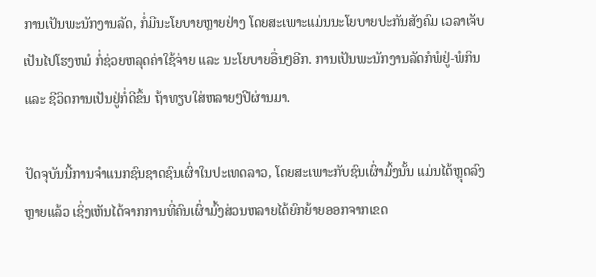ການເປັນພະນັກງານລັດ, ກໍ່ມີນະໂຍບາຍຫຼາຍຢ່າງ ໂດຍສະເພາະແມ່ນນະໂຍບາຍປະກັນສັງຄົມ ເວລາເຈັບເປັນໄປໂຮງຫມໍ ກໍ່ຊ່ວຍຫລຸດຄ່າໃຊ້ຈ່າຍ ແລະ ນະໂຍບາຍອື່ນໆອີກ. ການເປັນພະນັກງານລັດກໍພໍຢູ່-ພໍກິນ ແລະ ຊີວິດການເປັນຢູ່ກໍ່ດີຂຶ້ນ ຖ້າທຽບໃສ່ຫລາຍໆປີຜ່ານມາ.

ປັດຈຸບັນນີ້ການຈຳແນກຊົນຊາດຊົນເຜົ່າໃນປະເທດລາວ, ໂດຍສະເພາະກັບຊົນເຜົ່າມົ້ງນັ້ນ ແມ່ນໄດ້ຫຼຸດລົງຫຼາຍແລ້ວ ເຊິ່ງເຫັນໄດ້ຈາກການທີ່ຄົນເຜົ່າມົ້ງສ່ວນຫລາຍໄດ້ຍົກຍ້າຍອອກຈາກເຂດ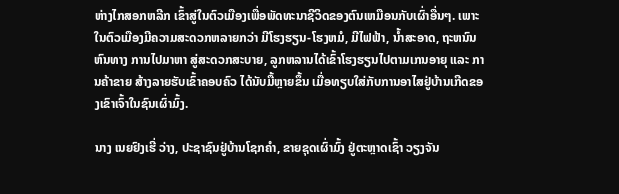ຫ່າງໄກສອກຫລີກ ເຂົ້າສູ່ໃນຕົວເມືອງເພື່ອພັດທະນາຊີວິດຂອງຕົນເຫມືອນກັບເຜົ່າອື່ນໆ. ເພາະໃນຕົວເມືອງມີຄວາມສະດວກຫລາຍກວ່າ ມີໂຮງຮຽນ-ໂຮງຫມໍ, ມີໄຟຟ້າ, ນ້ຳສະອາດ, ຖະຫນົນຫົນທາງ ການໄປມາຫາ ສູ່ສະດວກສະບາຍ, ລູກຫລານໄດ້ເຂົ້າໂຮງຮຽນໄປຕາມເກນອາຍຸ ແລະ ການຄ້າຂາຍ ສ້າງລາຍຮັບເຂົ້າຄອບຄົວ ໄດ້ນັບມື້ຫຼາຍຂຶ້ນ ເມື່ອທຽບໃສ່ກັບການອາໄສຢູ່ບ້ານເກີດຂອງເຂົາເຈົ້າໃນຊົນເຜົ່າມົ້ງ.

ນາງ ເນຍຢົງເຮີ່ ວ່າງ, ປະຊາຊົນຢູ່ບ້ານໂຊກຄຳ, ຂາຍຊຸດເຜົ່າມົ້ງ ຢູ່ຕະຫຼາດເຊົ້າ ວຽງຈັນ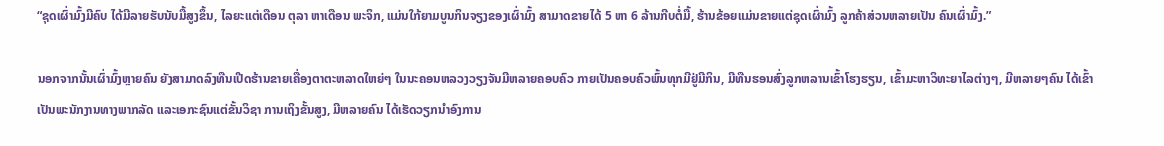“ຊຸດເຜົ່າມົ້ງມີຄົບ ໄດ້ມີລາຍຮັບນັບມື້ສູງຂຶ້ນ, ໄລຍະແຕ່ເດືອນ ຕຸລາ ຫາເດືອນ ພະຈິກ, ແມ່ນໃກ້ຍາມບູນກິນຈຽງຂອງເຜົ່າມົ້ງ ສາມາດຂາຍໄດ້ 5 ຫາ 6 ລ້ານກີບຕໍ່ມື້, ຮ້ານຂ້ອຍແມ່ນຂາຍແຕ່ຊຸດເຜົ່າມົ້ງ ລູກຄ້າສ່ວນຫລາຍເປັນ ຄົນເຜົ່າມົ້ງ.”

ນອກຈາກນັ້ນເຜົ່າມົ້ງຫຼາຍຄົນ ຍັງສາມາດລົງທືນເປີດຮ້ານຂາຍເຄື່ອງຕາຕະຫລາດໃຫຍ່ໆ ໃນນະຄອນຫລວງວຽງຈັນມີຫລາຍຄອບຄົວ ກາຍເປັນຄອບຄົວພົ້ນທຸກມີຢູ່ມີກິນ, ມີທືນຮອນສົ່ງລູກຫລານເຂົ້າໂຮງຮຽນ, ເຂົ້າມະຫາວິທະຍາໄລຕ່າງໆ, ມີຫລາຍໆຄົນ ໄດ້ເຂົ້າເປັນພະນັກງານທາງພາກລັດ ແລະເອກະຊົນແຕ່ຂັ້ນວິຊາ ການເຖິງຂັ້ນສູງ, ມີຫລາຍຄົນ ໄດ້ເຮັດວຽກນຳອົງການ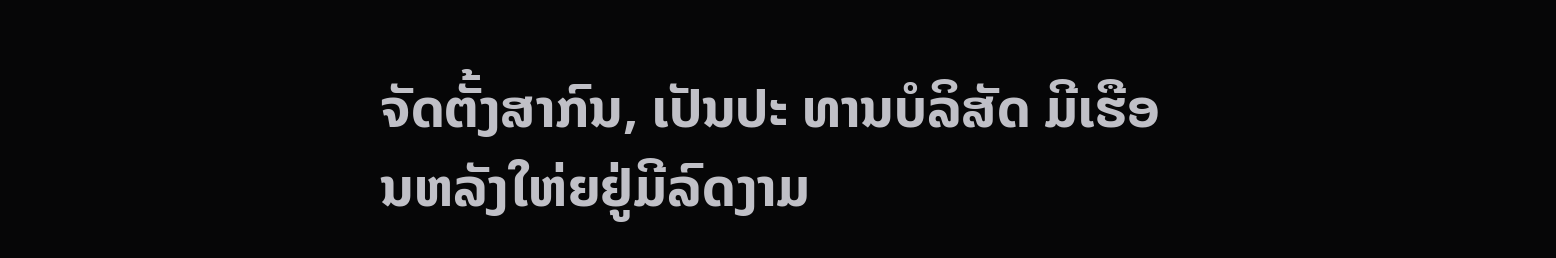ຈັດຕັ້ງສາກົນ, ເປັນປະ ທານບໍລິສັດ ມີເຮືອນຫລັງໃຫ່ຍຢູ່ມີລົດງາມ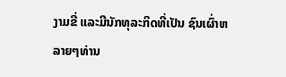ງາມຂີ່ ແລະມີນັກທຸລະກິດທີ່ເປັນ ຊົນເຜົ່າຫລາຍໆທ່ານ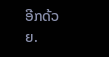ອີກດ້ວຍ.